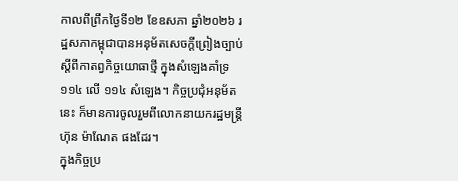កាលពីព្រឹកថ្ងៃទី១២ ខែឧសភា ឆ្នាំ២០២៦ រដ្ឋសភាកម្ពុជាបានអនុម័តសេចក្ដីព្រៀងច្បាប់ស្ដីពីកាតព្វកិច្ចយោធាថ្មី ក្នុងសំឡេងគាំទ្រ ១១៤ លើ ១១៤ សំឡេង។ កិច្ចប្រជុំអនុម័តនេះ ក៏មានការចូលរួមពីលោកនាយករដ្ឋមន្រ្តី ហ៊ុន ម៉ាណែត ផងដែរ។
ក្នុងកិច្ចប្រ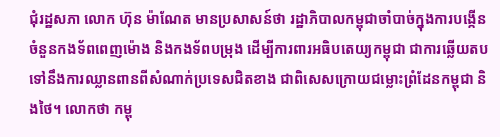ជុំរដ្ឋសភា លោក ហ៊ុន ម៉ាណែត មានប្រសាសន៍ថា រដ្ឋាភិបាលកម្ពុជាចាំបាច់ក្នុងការបង្កើនចំនួនកងទ័ពពេញម៉ោង និងកងទ័ពបម្រុង ដើម្បីការពារអធិបតេយ្យកម្ពុជា ជាការឆ្លើយតបទៅនឹងការឈ្លានពានពីសំណាក់ប្រទេសជិតខាង ជាពិសេសក្រោយជម្លោះព្រំដែនកម្ពុជា និងថៃ។ លោកថា កម្ពុ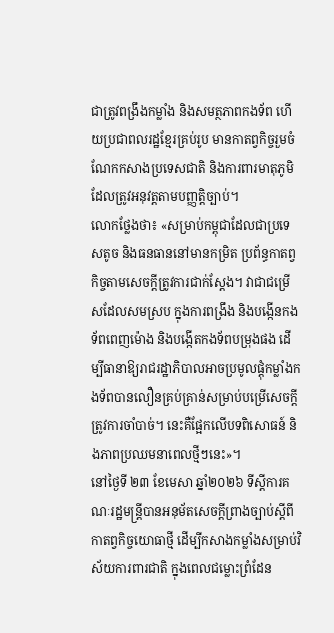ជាត្រូវពង្រឹងកម្លាំង និងសមត្ថភាពកងទ័ព ហើយប្រជាពលរដ្ឋខ្មែរគ្រប់រូប មានកាតព្វកិច្ចរួមចំណែកកសាងប្រទេសជាតិ និងការពារមាតុភូមិ ដែលត្រូវអនុវត្តតាមបញ្ញត្តិច្បាប់។
លោកថ្លែងថា៖ «សម្រាប់កម្ពុជាដែលជាប្រទេសតូច និងធនធាននៅមានកម្រិត ប្រព័ន្ធកាតព្វកិច្ចតាមសេចក្ដីត្រូវការជាក់ស្ដែង។ វាជាជម្រើសដែលសមស្រប ក្នុងការពង្រឹង និងបង្កើនកងទ័ពពេញម៉ោង និងបង្កើតកងទ័ពបម្រុងផង ដើម្បីធានាឱ្យរាជរដ្ឋាភិបាលអាចប្រមូលផ្ដុំកម្លាំងកងទ័ពបានលឿនគ្រប់គ្រាន់សម្រាប់បម្រើសេចក្ដីត្រូវការចាំបាច់។ នេះគឺផ្អែកលើបទពិសោធន៍ និងភាពប្រឈមនាពេលថ្មីៗនេះ»។
នៅថ្ងៃទី ២៣ ខែមេសា ឆ្នាំ២០២៦ ទីស្តីការគណៈរដ្ឋមន្រ្តីបានអនុម័តសេចក្ដីព្រាងច្បាប់ស្ដីពីកាតព្វកិច្ចយោធាថ្មី ដើម្បីកសាងកម្លាំងសម្រាប់វិស័យការពារជាតិ ក្នុងពេលជម្លោះព្រំដែន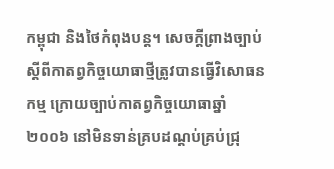កម្ពុជា និងថៃកំពុងបន្ត។ សេចក្តីព្រាងច្បាប់ស្ដីពីកាតព្វកិច្ចយោធាថ្មីត្រូវបានធ្វើវិសោធនកម្ម ក្រោយច្បាប់កាតព្វកិច្ចយោធាឆ្នាំ២០០៦ នៅមិនទាន់គ្របដណ្ដប់គ្រប់ជ្រុ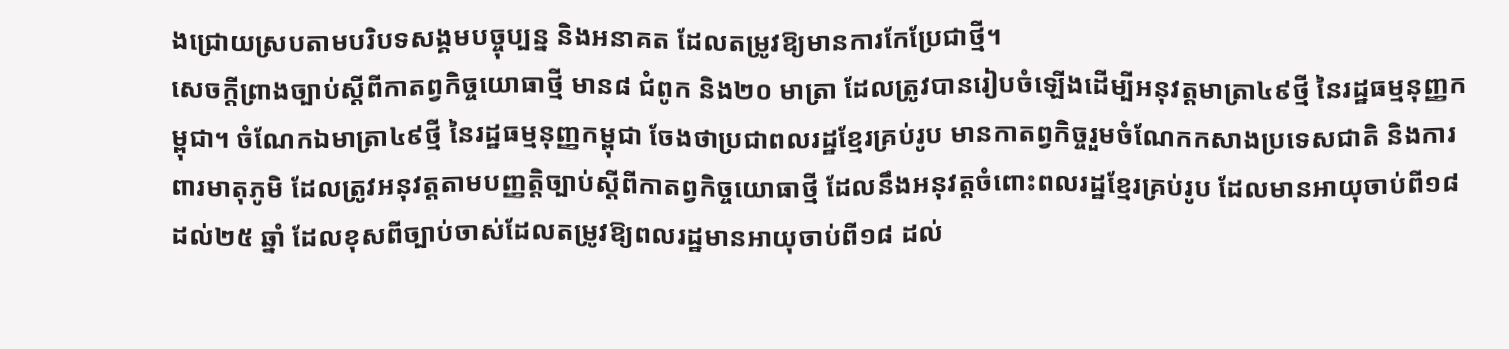ងជ្រោយស្របតាមបរិបទសង្គមបច្ចុប្បន្ន និងអនាគត ដែលតម្រូវឱ្យមានការកែប្រែជាថ្មី។
សេចក្ដីព្រាងច្បាប់ស្ដីពីកាតព្វកិច្ចយោធាថ្មី មាន៨ ជំពូក និង២០ មាត្រា ដែលត្រូវបានរៀបចំឡើងដើម្បីអនុវត្តមាត្រា៤៩ថ្មី នៃរដ្ឋធម្មនុញ្ញកម្ពុជា។ ចំណែកឯមាត្រា៤៩ថ្មី នៃរដ្ឋធម្មនុញ្ញកម្ពុជា ចែងថាប្រជាពលរដ្ឋខ្មែរគ្រប់រូប មានកាតព្វកិច្ចរួមចំណែកកសាងប្រទេសជាតិ និងការពារមាតុភូមិ ដែលត្រូវអនុវត្តតាមបញ្ញត្តិច្បាប់ស្ដីពីកាតព្វកិច្ចយោធាថ្មី ដែលនឹងអនុវត្តចំពោះពលរដ្ឋខ្មែរគ្រប់រូប ដែលមានអាយុចាប់ពី១៨ ដល់២៥ ឆ្នាំ ដែលខុសពីច្បាប់ចាស់ដែលតម្រូវឱ្យពលរដ្ឋមានអាយុចាប់ពី១៨ ដល់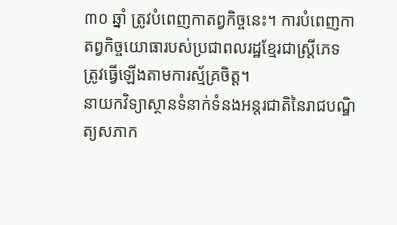៣០ ឆ្នាំ ត្រូវបំពេញកាតព្វកិច្ចនេះ។ ការបំពេញកាតព្វកិច្ចយោធារបស់ប្រជាពលរដ្ឋខ្មែរជាស្ត្រីភេទ ត្រូវធ្វើឡើងតាមការស្ម័គ្រចិត្ត។
នាយកវិទ្យាស្ថានទំនាក់ទំនងអន្តរជាតិនៃរាជបណ្ឌិត្យសភាក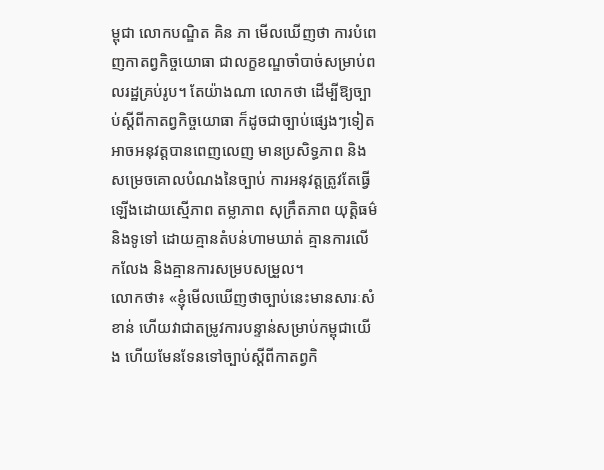ម្ពុជា លោកបណ្ឌិត គិន ភា មើលឃើញថា ការបំពេញកាតព្វកិច្ចយោធា ជាលក្ខខណ្ឌចាំបាច់សម្រាប់ពលរដ្ឋគ្រប់រូប។ តែយ៉ាងណា លោកថា ដើម្បីឱ្យច្បាប់ស្តីពីកាតព្វកិច្ចយោធា ក៏ដូចជាច្បាប់ផ្សេងៗទៀត អាចអនុវត្តបានពេញលេញ មានប្រសិទ្ធភាព និងសម្រេចគោលបំណងនៃច្បាប់ ការអនុវត្តត្រូវតែធ្វើឡើងដោយស្មើភាព តម្លាភាព សុក្រឹតភាព យុត្តិធម៌ និងទូទៅ ដោយគ្មានតំបន់ហាមឃាត់ គ្មានការលើកលែង និងគ្មានការសម្របសម្រួល។
លោកថា៖ «ខ្ញុំមើលឃើញថាច្បាប់នេះមានសារៈសំខាន់ ហើយវាជាតម្រូវការបន្ទាន់សម្រាប់កម្ពុជាយើង ហើយមែនទែនទៅច្បាប់ស្ដីពីកាតព្វកិ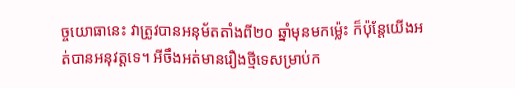ច្ចយោធានេះ វាត្រូវបានអនុម័តតាំងពី២០ ឆ្នាំមុនមកម្ល៉េះ ក៏ប៉ុន្តែយើងអត់បានអនុវត្តទេ។ អីចឹងអត់មានរឿងថ្មីទេសម្រាប់ក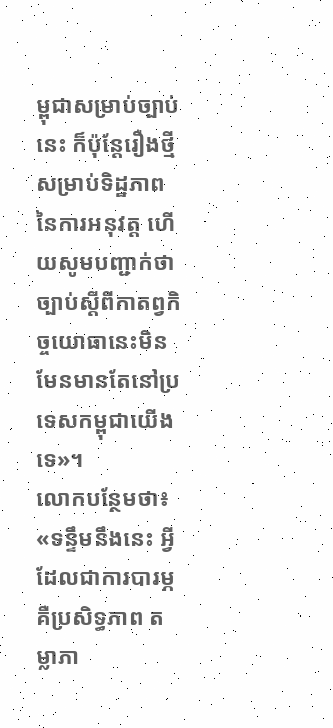ម្ពុជាសម្រាប់ច្បាប់នេះ ក៏ប៉ុន្តែរឿងថ្មីសម្រាប់ទិដ្ឋភាពនៃការអនុវត្ត ហើយសូមបញ្ជាក់ថាច្បាប់ស្តីពីកាតព្វកិច្ចយោធានេះមិនមែនមានតែនៅប្រទេសកម្ពុជាយើងទេ»។
លោកបន្ថែមថា៖ «ទន្ទឹមនឹងនេះ អ្វីដែលជាការបារម្ភ គឺប្រសិទ្ធភាព តម្លាភា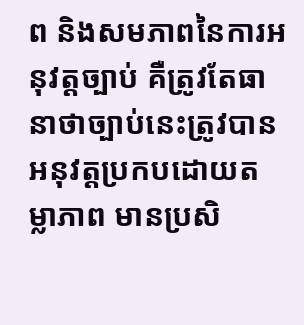ព និងសមភាពនៃការអនុវត្តច្បាប់ គឺត្រូវតែធានាថាច្បាប់នេះត្រូវបានអនុវត្តប្រកបដោយតម្លាភាព មានប្រសិ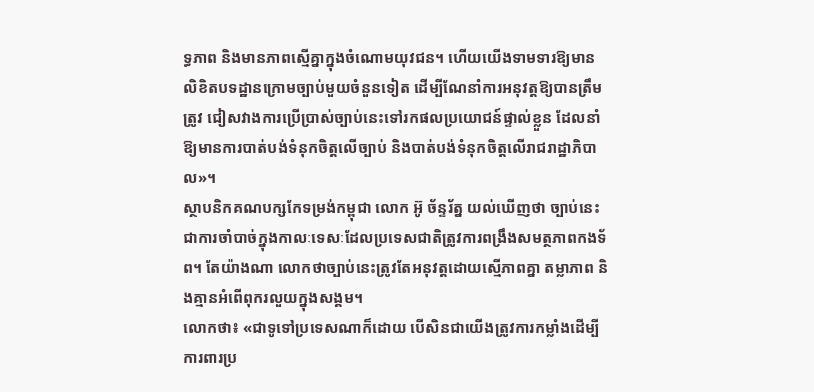ទ្ធភាព និងមានភាពស្មើគ្នាក្នុងចំណោមយុវជន។ ហើយយើងទាមទារឱ្យមានលិខិតបទដ្ឋានក្រោមច្បាប់មួយចំនួនទៀត ដើម្បីណែនាំការអនុវត្តឱ្យបានត្រឹមត្រូវ ជៀសវាងការប្រើប្រាស់ច្បាប់នេះទៅរកផលប្រយោជន៍ផ្ទាល់ខ្លួន ដែលនាំឱ្យមានការបាត់បង់ទំនុកចិត្តលើច្បាប់ និងបាត់បង់ទំនុកចិត្តលើរាជរាដ្ឋាភិបាល»។
ស្ថាបនិកគណបក្សកែទម្រង់កម្ពុជា លោក អ៊ូ ច័ន្ទរ័ត្ន យល់ឃើញថា ច្បាប់នេះជាការចាំបាច់ក្នុងកាលៈទេសៈដែលប្រទេសជាតិត្រូវការពង្រឹងសមត្ថភាពកងទ័ព។ តែយ៉ាងណា លោកថាច្បាប់នេះត្រូវតែអនុវត្តដោយស្មើភាពគ្នា តម្លាភាព និងគ្មានអំពើពុករលួយក្នុងសង្គម។
លោកថា៖ «ជាទូទៅប្រទេសណាក៏ដោយ បើសិនជាយើងត្រូវការកម្លាំងដើម្បីការពារប្រ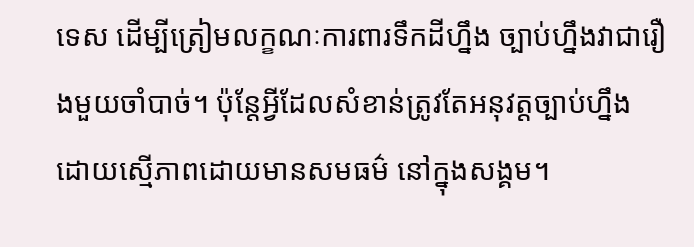ទេស ដើម្បីត្រៀមលក្ខណៈការពារទឹកដីហ្នឹង ច្បាប់ហ្នឹងវាជារឿងមួយចាំបាច់។ ប៉ុន្តែអ្វីដែលសំខាន់ត្រូវតែអនុវត្តច្បាប់ហ្នឹង ដោយស្មើភាពដោយមានសមធម៌ នៅក្នុងសង្គម។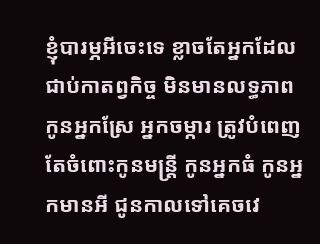ខ្ញុំបារម្ភអីចេះទេ ខ្លាចតែអ្នកដែលជាប់កាតព្វកិច្ច មិនមានលទ្ធភាព កូនអ្នកស្រែ អ្នកចម្ការ ត្រូវបំពេញ តែចំពោះកូនមន្ត្រី កូនអ្នកធំ កូនអ្នកមានអី ជូនកាលទៅគេចវេ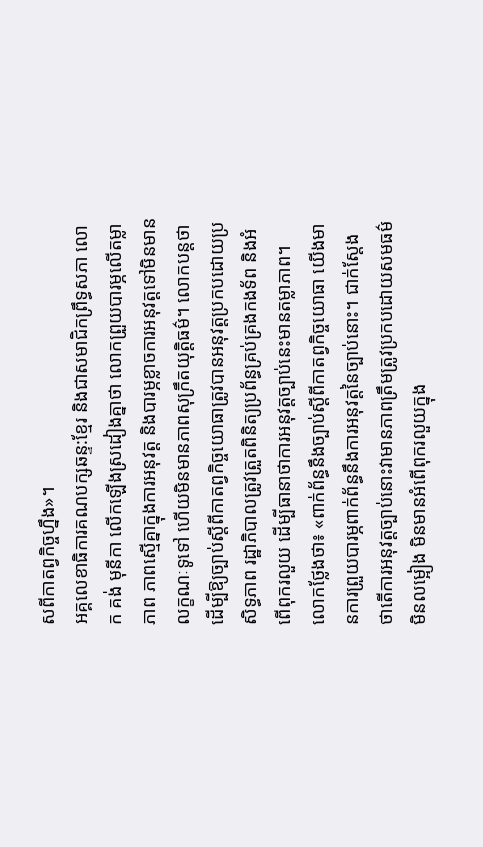សពីកាតព្វកិច្ចហ្នឹង»។
អគ្គលេខាធិការគណបក្សឆន្ទ:ខ្មែរ និងជាសមាជិកព្រឹទ្ធសភា លោក គង់ មុនីកា លើកឡើងស្រដៀងគ្នាថា លោកព្រួយបារម្ភលើតម្លាភាព ភាពស្មើគ្នាក្នុងការអនុវត្ត និងបារម្ភខ្លាចការអនុវត្តទៅមិនមានលក្ខណៈទូទៅ ហើយមិនមានភាពសុក្រឹតយុត្តិធម៌។ លោកបន្តថា ដើម្បីឱ្យច្បាប់ស្ដីពីកាតព្វកិច្ចយោធាត្រូវបានអនុវត្តប្រកបដោយប្រសិទ្ធភាព រដ្ឋាភិបាលត្រូវត្រួតពិនិត្យប្រព័ន្ធគ្រប់គ្រងកងទ័ព និងអំពើពុករលួយ ដើម្បីធានាថាការអនុវត្តច្បាប់នេះមានតម្លាភាព។
លោកថ្លែងថា៖ «ពាក់ព័ន្ធនឹងច្បាប់ស្ដីពីកាតព្វកិច្ចយោធា យើងមានការព្រួយបារម្ភពាក់ព័ន្ធនឹងការអនុវត្តនៃច្បាប់នោះ។ ជាក់ស្ដែង ថាតើការអនុវត្តច្បាប់នោះវាមានភាពត្រឹមត្រូវប្រកបដោយសមធម៌ មិនលម្អៀង មិនមានអំពើពុករលួយក្នុង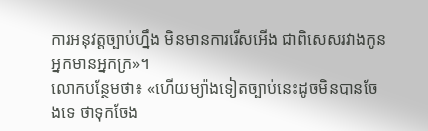ការអនុវត្តច្បាប់ហ្នឹង មិនមានការរើសអើង ជាពិសេសរវាងកូនអ្នកមានអ្នកក្រ»។
លោកបន្ថែមថា៖ «ហើយម្យ៉ាងទៀតច្បាប់នេះដូចមិនបានចែងទេ ថាទុកចែង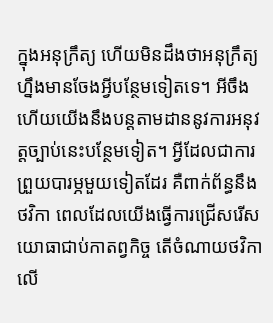ក្នុងអនុក្រឹត្យ ហើយមិនដឹងថាអនុក្រឹត្យហ្នឹងមានចែងអ្វីបន្ថែមទៀតទេ។ អីចឹងហើយយើងនឹងបន្តតាមដាននូវការអនុវត្តច្បាប់នេះបន្ថែមទៀត។ អ្វីដែលជាការព្រួយបារម្ភមួយទៀតដែរ គឺពាក់ព័ន្ធនឹងថវិកា ពេលដែលយើងធ្វើការជ្រើសរើសយោធាជាប់កាតព្វកិច្ច តើចំណាយថវិកា លើ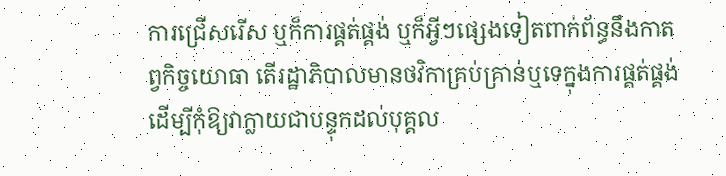ការជ្រើសរើស ឬក៏ការផ្គត់ផ្គង់ ឬក៏អ្វីៗផ្សេងទៀតពាក់ព័ន្ធនឹងកាតព្វកិច្ចយោធា តើរដ្ឋាភិបាលមានថវិកាគ្រប់គ្រាន់ឬទេក្នុងការផ្គត់ផ្គង់ ដើម្បីកុំឱ្យវាក្លាយជាបន្ទុកដល់បុគ្គល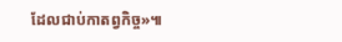ដែលជាប់កាតព្វកិច្ច»៕